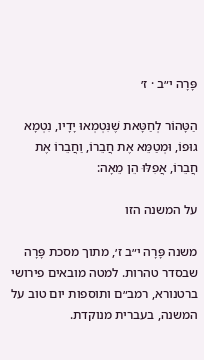פָּרָה י״ב · ז׳

הַטָּהוֹר לְחַטָּאת שֶׁנִּטְמְאוּ יָדָיו, נִטְמָא גוּפוֹ, וּמְטַמֵּא אֶת חֲבֵרוֹ, וַחֲבֵרוֹ אֶת חֲבֵרוֹ, אֲפִלּוּ הֵן מֵאָה:

על המשנה הזו

משנה פָּרָה י״ב ז׳, מתוך מסכת פָּרָה שבסדר טהרות. למטה מובאים פירושי ברטנורא, רמב״ם ותוספות יום טוב על המשנה, בעברית מנוקדת.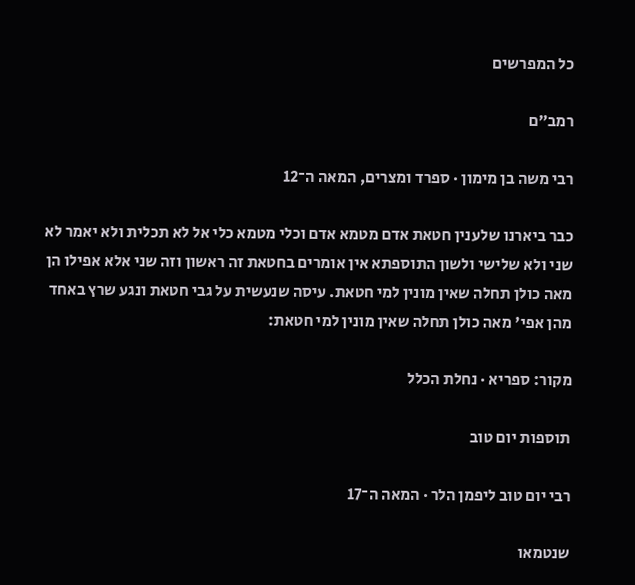כל המפרשים

רמב״ם

רבי משה בן מימון · ספרד ומצרים, המאה ה־12

כבר ביארנו שלענין חטאת אדם מטמא אדם וכלי מטמא כלי אל לא תכלית ולא יאמר לא שני ולא שלישי ולשון התוספתא אין אומרים בחטאת זה ראשון וזה שני אלא אפילו הן מאה כולן תחלה שאין מונין למי חטאת. עיסה שנעשית על גבי חטאת ונגע שרץ באחד מהן אפי' מאה כולן תחלה שאין מונין למי חטאת:

מקור: ספריא · נחלת הכלל

תוספות יום טוב

רבי יום טוב ליפמן הלר · המאה ה־17

שנטמאו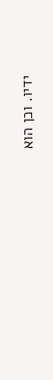ידיו. וכן הוא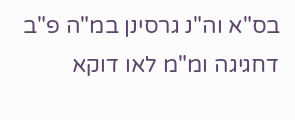בס"א וה"נ גרסינן במ"ה פ"ב דחגיגה ומ"מ לאו דוקא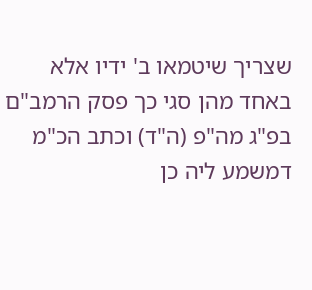שצריך שיטמאו ב' ידיו אלא באחד מהן סגי כך פסק הרמב"ם בפ"ג מה"פ (ה"ד) וכתב הכ"מ דמשמע ליה כן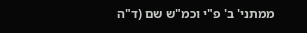ממתני' ב' פ"י וכמ"ש שם (ד"ה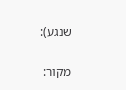שנגע):

מקור: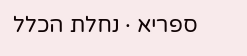ספריא · נחלת הכלל